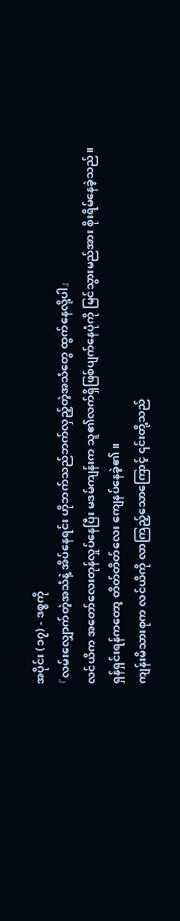အပိုင်း (၁၇) - ဒစ္စကို
『လမ်းလျှောက်တဲ့အသံနဲ့ အိပ်နေရင်း ဟိုဘက်သည်ဘက်လှည့်တဲ့အသံတွေ ထွက်နေလို့ပါ』
လင်ယိက အတော်လေးတုန်လှုပ်နေပြီး မဒမ်ကျန်းက သူ၏လက်ရှိဖြစ်ပျက်နေပုံကို မြင်သွားမည်အား စိုးရိမ်နေခဲ့သည်။
ရှန်ရှင်းရန်ကတော့ တိတ်တိတ်လေး ကျေနပ်နေခဲ့၏။
ကျန်းမိသားစုက လင်ယိကို လာကြည့်သောကြောင့် ၎င်းတို့သည်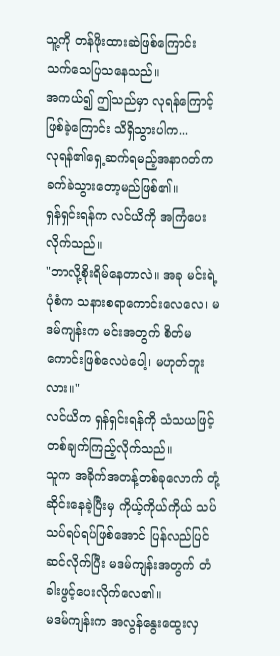သူ့ကို တန်ဖိုးထားဆဲဖြစ်ကြောင်း သက်သေပြသနေသည်။
အကယ်၍ ဤသည်မှာ လုရန်ကြောင့်ဖြစ်ခဲ့ကြောင်း သိရှိသွားပါက...
လုရန်၏ရှေ့ဆက်ရမည့်အနာဂတ်က ခက်ခဲသွားတော့မည်ဖြစ်၏။
ရှန်ရှင်းရန်က လင်ယိကို အကြံပေးလိုက်သည်။
"ဘာလို့စိုးရိမ်နေတာလဲ။ အခု မင်းရဲ့ပုံစံက သနားစရာကောင်းလေလေ၊ မဒမ်ကျန်းက မင်းအတွက် စိတ်မကောင်းဖြစ်လေပဲပေါ့၊ မဟုတ်ဘူးလား။"
လင်ယိက ရှန်ရှင်းရန်ကို သံသယဖြင့် တစ်ချက်ကြည့်လိုက်သည်။
သူက အခိုက်အတန့်တစ်ခုလောက် တုံ့ဆိုင်းနေခဲ့ပြီးမှ ကိုယ့်ကိုယ်ကိုယ် သပ်သပ်ရပ်ရပ်ဖြစ်အောင် ပြန်လည်ပြင်ဆင်လိုက်ပြီး မဒမ်ကျန်းအတွက် တံခါးဖွင့်ပေးလိုက်လေ၏။
မဒမ်ကျန်းက အလွန်နွေးထွေးလှ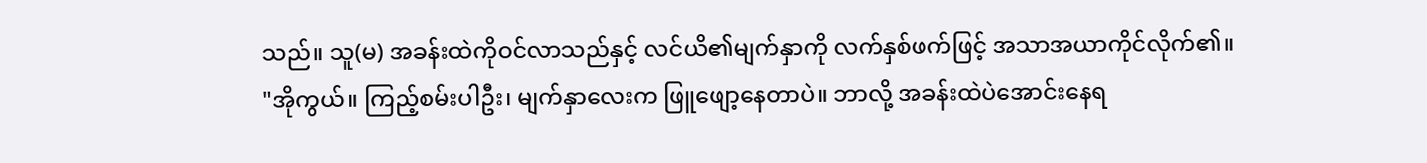သည်။ သူ(မ) အခန်းထဲကိုဝင်လာသည်နှင့် လင်ယိ၏မျက်နှာကို လက်နှစ်ဖက်ဖြင့် အသာအယာကိုင်လိုက်၏။
"အိုကွယ်။ ကြည့်စမ်းပါဦး၊ မျက်နှာလေးက ဖြူဖျော့နေတာပဲ။ ဘာလို့ အခန်းထဲပဲအောင်းနေရ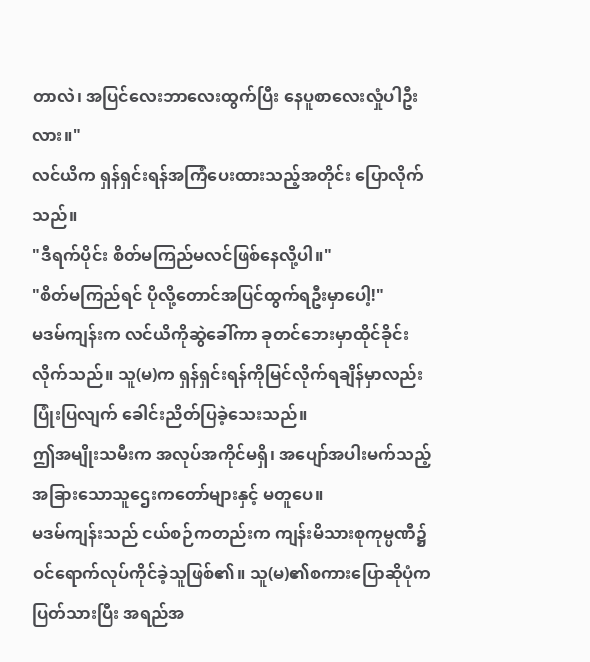တာလဲ၊ အပြင်လေးဘာလေးထွက်ပြီး နေပူစာလေးလှုံပါဦးလား။"
လင်ယိက ရှန်ရှင်းရန်အကြံပေးထားသည့်အတိုင်း ပြောလိုက်သည်။
"ဒီရက်ပိုင်း စိတ်မကြည်မလင်ဖြစ်နေလို့ပါ။"
"စိတ်မကြည်ရင် ပိုလို့တောင်အပြင်ထွက်ရဦးမှာပေါ့!"
မဒမ်ကျန်းက လင်ယိကိုဆွဲခေါ်ကာ ခုတင်ဘေးမှာထိုင်ခိုင်းလိုက်သည်။ သူ(မ)က ရှန်ရှင်းရန်ကိုမြင်လိုက်ရချိန်မှာလည်း ပြုံးပြလျက် ခေါင်းညိတ်ပြခဲ့သေးသည်။
ဤအမျိုးသမီးက အလုပ်အကိုင်မရှိ၊ အပျော်အပါးမက်သည့် အခြားသောသူဌေးကတော်များနှင့် မတူပေ။
မဒမ်ကျန်းသည် ငယ်စဉ်ကတည်းက ကျန်းမိသားစုကုမ္ပဏီ၌ ဝင်ရောက်လုပ်ကိုင်ခဲ့သူဖြစ်၏။ သူ(မ)၏စကားပြောဆိုပုံက ပြတ်သားပြီး အရည်အ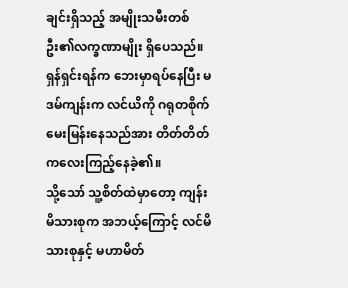ချင်းရှိသည့် အမျိုးသမီးတစ်ဦး၏လက္ခဏာမျိုး ရှိပေသည်။
ရှန်ရှင်းရန်က ဘေးမှာရပ်နေပြီး မဒမ်ကျန်းက လင်ယိကို ဂရုတစိုက်မေးမြန်းနေသည်အား တိတ်တိတ်ကလေးကြည့်နေခဲ့၏။
သို့သော် သူ့စိတ်ထဲမှာတော့ ကျန်းမိသားစုက အဘယ့်ကြောင့် လင်မိသားစုနှင့် မဟာမိတ်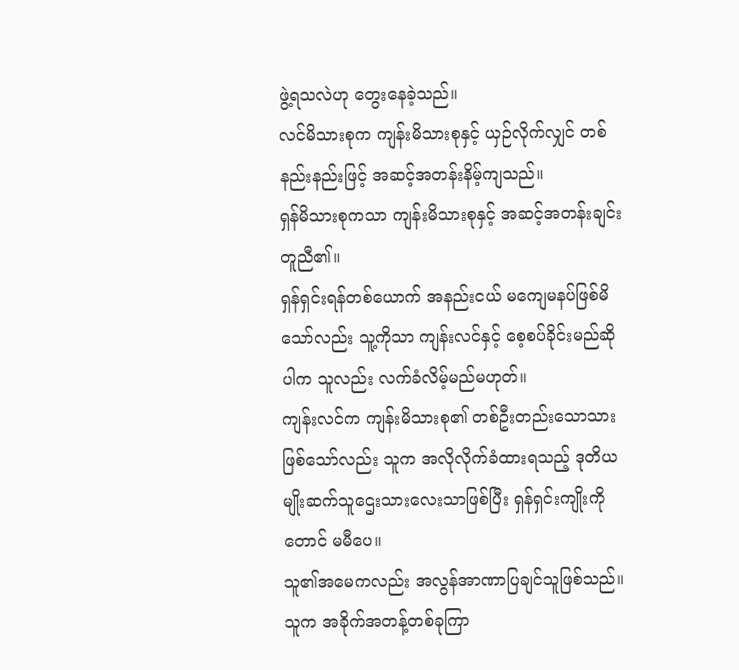ဖွဲ့ရသလဲဟု တွေးနေခဲ့သည်။
လင်မိသားစုက ကျန်းမိသားစုနှင့် ယှဉ်လိုက်လျှင် တစ်နည်းနည်းဖြင့် အဆင့်အတန်းနိမ့်ကျသည်။
ရှန်မိသားစုကသာ ကျန်းမိသားစုနှင့် အဆင့်အတန်းချင်းတူညီ၏။
ရှန်ရှင်းရန်တစ်ယောက် အနည်းငယ် မကျေမနပ်ဖြစ်မိသော်လည်း သူ့ကိုသာ ကျန်းလင်နှင့် စေ့စပ်ခိုင်းမည်ဆိုပါက သူလည်း လက်ခံလိမ့်မည်မဟုတ်။
ကျန်းလင်က ကျန်းမိသားစု၏ တစ်ဦးတည်းသောသားဖြစ်သော်လည်း သူက အလိုလိုက်ခံထားရသည့် ဒုတိယမျိုးဆက်သူဌေးသားလေးသာဖြစ်ပြီး ရှန်ရှင်းကျိုးကိုတောင် မမီပေ။
သူ၏အမေကလည်း အလွန်အာဏာပြချင်သူဖြစ်သည်။
သူက အခိုက်အတန့်တစ်ခုကြာ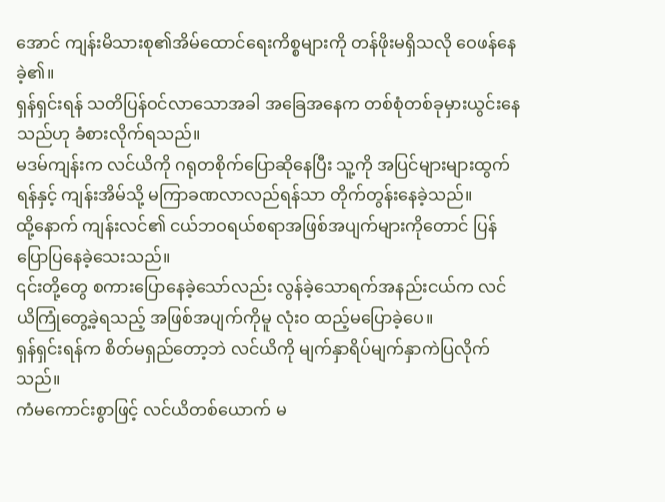အောင် ကျန်းမိသားစု၏အိမ်ထောင်ရေးကိစ္စများကို တန်ဖိုးမရှိသလို ဝေဖန်နေခဲ့၏။
ရှန်ရှင်းရန် သတိပြန်ဝင်လာသောအခါ အခြေအနေက တစ်စုံတစ်ခုမှားယွင်းနေသည်ဟု ခံစားလိုက်ရသည်။
မဒမ်ကျန်းက လင်ယိကို ဂရုတစိုက်ပြောဆိုနေပြီး သူ့ကို အပြင်များများထွက်ရန်နှင့် ကျန်းအိမ်သို့ မကြာခဏလာလည်ရန်သာ တိုက်တွန်းနေခဲ့သည်။
ထို့နောက် ကျန်းလင်၏ ငယ်ဘဝရယ်စရာအဖြစ်အပျက်များကိုတောင် ပြန်ပြောပြနေခဲ့သေးသည်။
၎င်းတို့တွေ စကားပြောနေခဲ့သော်လည်း လွန်ခဲ့သောရက်အနည်းငယ်က လင်ယိကြုံတွေ့ခဲ့ရသည့် အဖြစ်အပျက်ကိုမူ လုံးဝ ထည့်မပြောခဲ့ပေ။
ရှန်ရှင်းရန်က စိတ်မရှည်တော့ဘဲ လင်ယိကို မျက်နှာရိပ်မျက်နှာကဲပြလိုက်သည်။
ကံမကောင်းစွာဖြင့် လင်ယိတစ်ယောက် မ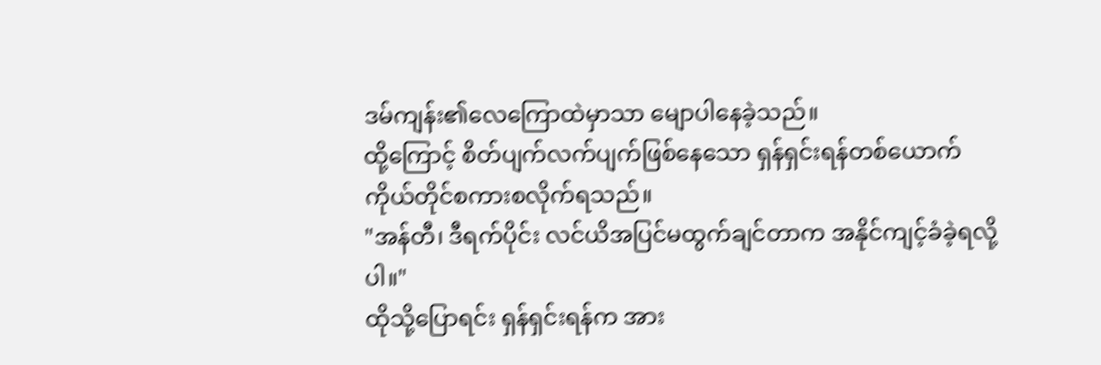ဒမ်ကျန်း၏လေကြောထဲမှာသာ မျောပါနေခဲ့သည်။
ထို့ကြောင့် စိတ်ပျက်လက်ပျက်ဖြစ်နေသော ရှန်ရှင်းရန်တစ်ယောက် ကိုယ်တိုင်စကားစလိုက်ရသည်။
"အန်တီ၊ ဒီရက်ပိုင်း လင်ယိအပြင်မထွက်ချင်တာက အနိုင်ကျင့်ခံခဲ့ရလို့ပါ။"
ထိုသို့ပြောရင်း ရှန်ရှင်းရန်က အား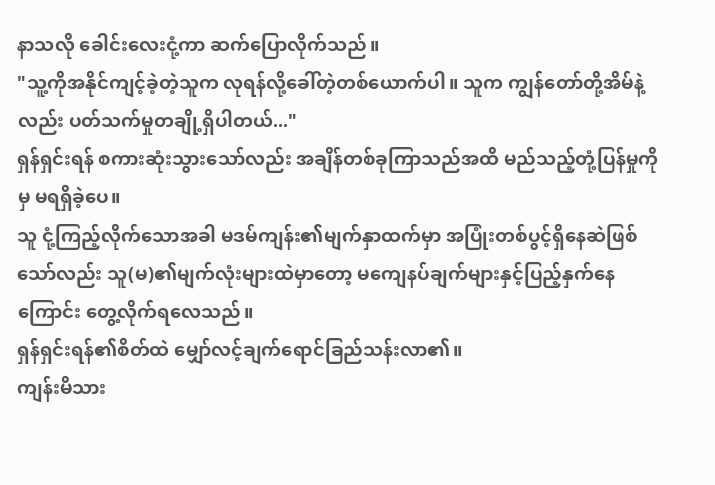နာသလို ခေါင်းလေးငုံ့ကာ ဆက်ပြောလိုက်သည်။
"သူ့ကိုအနိုင်ကျင့်ခဲ့တဲ့သူက လုရန်လို့ခေါ်တဲ့တစ်ယောက်ပါ။ သူက ကျွန်တော်တို့အိမ်နဲ့လည်း ပတ်သက်မှုတချို့ရှိပါတယ်..."
ရှန်ရှင်းရန် စကားဆုံးသွားသော်လည်း အချိန်တစ်ခုကြာသည်အထိ မည်သည့်တုံ့ပြန်မှုကိုမှ မရရှိခဲ့ပေ။
သူ ငုံ့ကြည့်လိုက်သောအခါ မဒမ်ကျန်း၏မျက်နှာထက်မှာ အပြုံးတစ်ပွင့်ရှိနေဆဲဖြစ်သော်လည်း သူ(မ)၏မျက်လုံးများထဲမှာတော့ မကျေနပ်ချက်များနှင့်ပြည့်နှက်နေကြောင်း တွေ့လိုက်ရလေသည်။
ရှန်ရှင်းရန်၏စိတ်ထဲ မျှော်လင့်ချက်ရောင်ခြည်သန်းလာ၏။
ကျန်းမိသား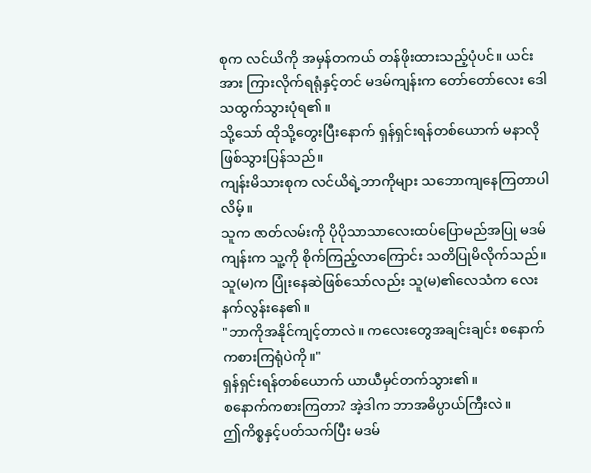စုက လင်ယိကို အမှန်တကယ် တန်ဖိုးထားသည့်ပုံပင်။ ယင်းအား ကြားလိုက်ရရုံနှင့်တင် မဒမ်ကျန်းက တော်တော်လေး ဒေါသထွက်သွားပုံရ၏။
သို့သော် ထိုသို့တွေးပြီးနောက် ရှန်ရှင်းရန်တစ်ယောက် မနာလိုဖြစ်သွားပြန်သည်။
ကျန်းမိသားစုက လင်ယိရဲ့ဘာကိုများ သဘောကျနေကြတာပါလိမ့်။
သူက ဇာတ်လမ်းကို ပိုပိုသာသာလေးထပ်ပြောမည်အပြု မဒမ်ကျန်းက သူ့ကို စိုက်ကြည့်လာကြောင်း သတိပြုမိလိုက်သည်။ သူ(မ)က ပြုံးနေဆဲဖြစ်သော်လည်း သူ(မ)၏လေသံက လေးနက်လွန်းနေ၏။
"ဘာကိုအနိုင်ကျင့်တာလဲ။ ကလေးတွေအချင်းချင်း စနောက်ကစားကြရုံပဲကို။"
ရှန်ရှင်းရန်တစ်ယောက် ယာယီမှင်တက်သွား၏။
စနောက်ကစားကြတာ? အဲ့ဒါက ဘာအဓိပ္ပာယ်ကြီးလဲ။
ဤကိစ္စနှင့်ပတ်သက်ပြီး မဒမ်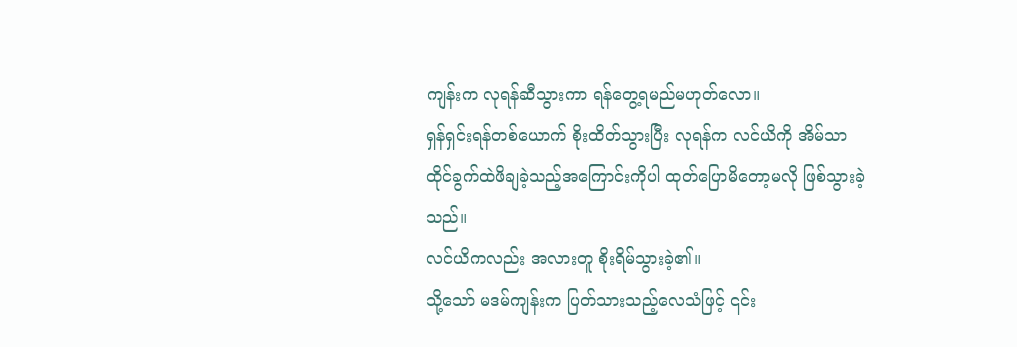ကျန်းက လုရန်ဆီသွားကာ ရန်တွေ့ရမည်မဟုတ်လော။
ရှန်ရှင်းရန်တစ်ယောက် စိုးထိတ်သွားပြီး လုရန်က လင်ယိကို အိမ်သာထိုင်ခွက်ထဲဖိချခဲ့သည့်အကြောင်းကိုပါ ထုတ်ပြောမိတော့မလို ဖြစ်သွားခဲ့သည်။
လင်ယိကလည်း အလားတူ စိုးရိမ်သွားခဲ့၏။
သို့သော် မဒမ်ကျန်းက ပြတ်သားသည့်လေသံဖြင့် ၎င်း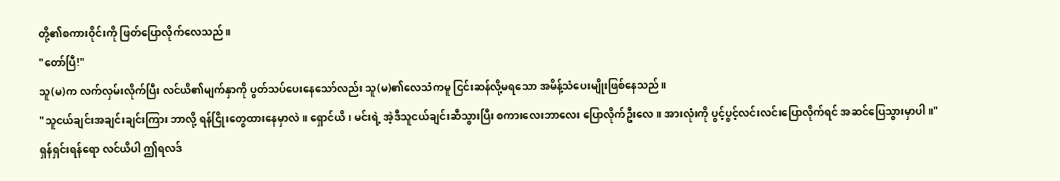တို့၏စကားဝိုင်းကို ဖြတ်ပြောလိုက်လေသည်။
"တော်ပြီ!"
သူ(မ)က လက်လှမ်းလိုက်ပြီး လင်ယိ၏မျက်နှာကို ပွတ်သပ်ပေးနေသော်လည်း သူ(မ)၏လေသံကမူ ငြင်းဆန်လို့မရသော အမိန့်သံပေးမျိုးဖြစ်နေသည်။
"သူငယ်ချင်းအချင်းချင်းကြား ဘာလို့ ရန်ငြိုးတွေထားနေမှာလဲ။ ရှောင်ယိ၊ မင်းရဲ့ အဲ့ဒီသူငယ်ချင်းဆီသွားပြီး စကားလေးဘာလေး ပြောလိုက်ဦးလေ။ အားလုံးကို ပွင့်ပွင့်လင်းလင်းပြောလိုက်ရင် အဆင်ပြေသွားမှာပါ။"
ရှန်ရှင်းရန်ရော လင်ယိပါ ဤရလဒ်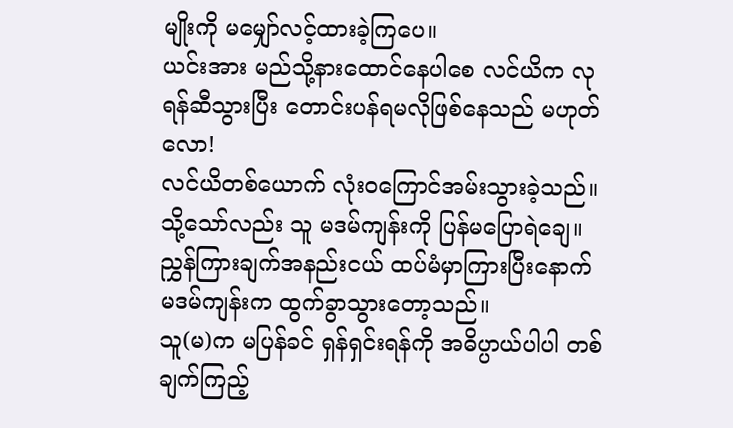မျိုးကို မမျှော်လင့်ထားခဲ့ကြပေ။
ယင်းအား မည်သို့နားထောင်နေပါစေ လင်ယိက လုရန်ဆီသွားပြီး တောင်းပန်ရမလိုဖြစ်နေသည် မဟုတ်လော!
လင်ယိတစ်ယောက် လုံးဝကြောင်အမ်းသွားခဲ့သည်။
သို့သော်လည်း သူ မဒမ်ကျန်းကို ပြန်မပြောရဲချေ။
ညွှန်ကြားချက်အနည်းငယ် ထပ်မံမှာကြားပြီးနောက် မဒမ်ကျန်းက ထွက်ခွာသွားတော့သည်။
သူ(မ)က မပြန်ခင် ရှန်ရှင်းရန်ကို အဓိပ္ပာယ်ပါပါ တစ်ချက်ကြည့်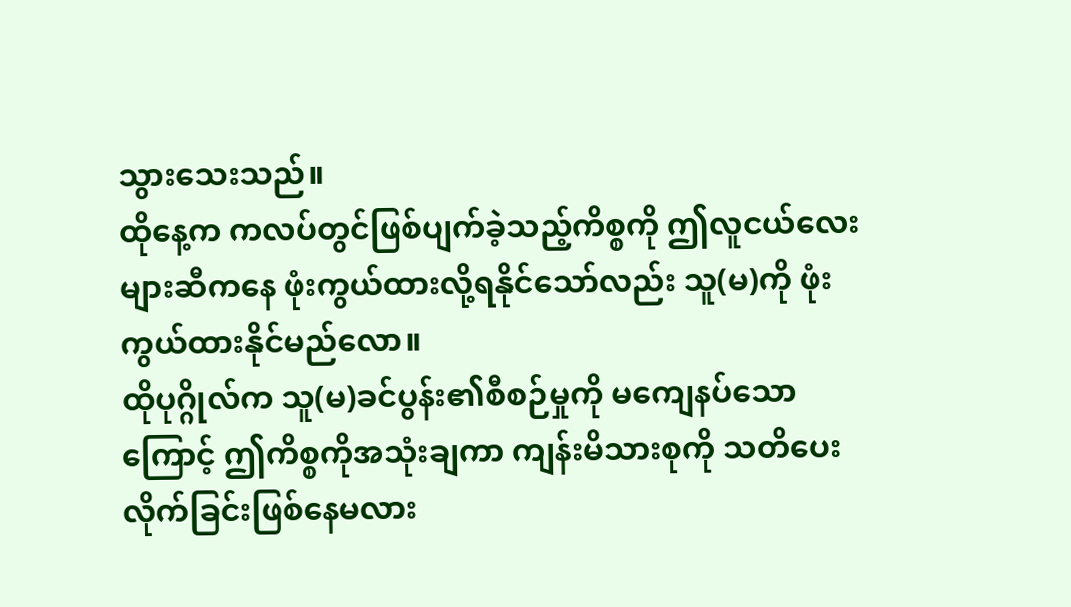သွားသေးသည်။
ထိုနေ့က ကလပ်တွင်ဖြစ်ပျက်ခဲ့သည့်ကိစ္စကို ဤလူငယ်လေးများဆီကနေ ဖုံးကွယ်ထားလို့ရနိုင်သော်လည်း သူ(မ)ကို ဖုံးကွယ်ထားနိုင်မည်လော။
ထိုပုဂ္ဂိုလ်က သူ(မ)ခင်ပွန်း၏စီစဉ်မှုကို မကျေနပ်သောကြောင့် ဤကိစ္စကိုအသုံးချကာ ကျန်းမိသားစုကို သတိပေးလိုက်ခြင်းဖြစ်နေမလား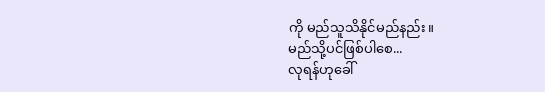ကို မည်သူသိနိုင်မည်နည်း။
မည်သို့ပင်ဖြစ်ပါစေ...
လုရန်ဟုခေါ်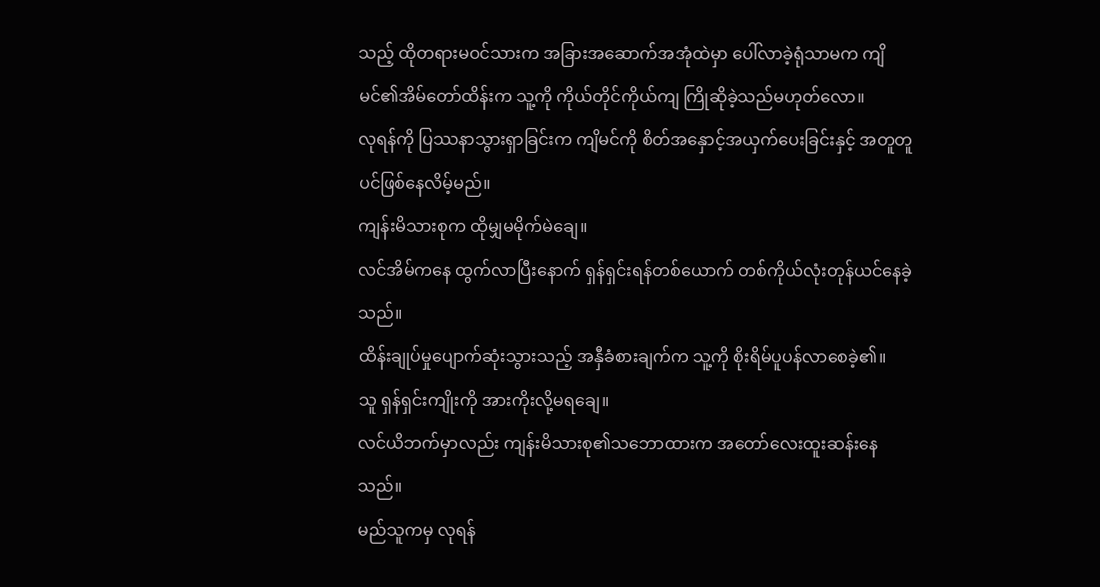သည့် ထိုတရားမဝင်သားက အခြားအဆောက်အအုံထဲမှာ ပေါ်လာခဲ့ရုံသာမက ကျိမင်၏အိမ်တော်ထိန်းက သူ့ကို ကိုယ်တိုင်ကိုယ်ကျ ကြိုဆိုခဲ့သည်မဟုတ်လော။
လုရန်ကို ပြဿနာသွားရှာခြင်းက ကျိမင်ကို စိတ်အနှောင့်အယှက်ပေးခြင်းနှင့် အတူတူပင်ဖြစ်နေလိမ့်မည်။
ကျန်းမိသားစုက ထိုမျှမမိုက်မဲချေ။
လင်အိမ်ကနေ ထွက်လာပြီးနောက် ရှန်ရှင်းရန်တစ်ယောက် တစ်ကိုယ်လုံးတုန်ယင်နေခဲ့သည်။
ထိန်းချုပ်မှုပျောက်ဆုံးသွားသည့် အနှီခံစားချက်က သူ့ကို စိုးရိမ်ပူပန်လာစေခဲ့၏။
သူ ရှန်ရှင်းကျိုးကို အားကိုးလို့မရချေ။
လင်ယိဘက်မှာလည်း ကျန်းမိသားစု၏သဘောထားက အတော်လေးထူးဆန်းနေသည်။
မည်သူကမှ လုရန်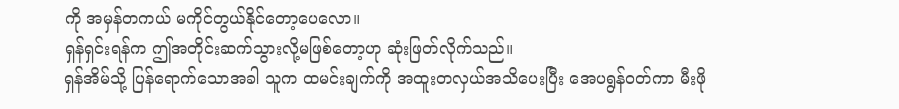ကို အမှန်တကယ် မကိုင်တွယ်နိုင်တော့ပေလော။
ရှန်ရှင်းရန်က ဤအတိုင်းဆက်သွားလို့မဖြစ်တော့ဟု ဆုံးဖြတ်လိုက်သည်။
ရှန်အိမ်သို့ ပြန်ရောက်သောအခါ သူက ထမင်းချက်ကို အထူးတလှယ်အသိပေးပြီး အေပရွန်ဝတ်ကာ မီးဖို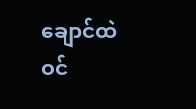ချောင်ထဲ ဝင်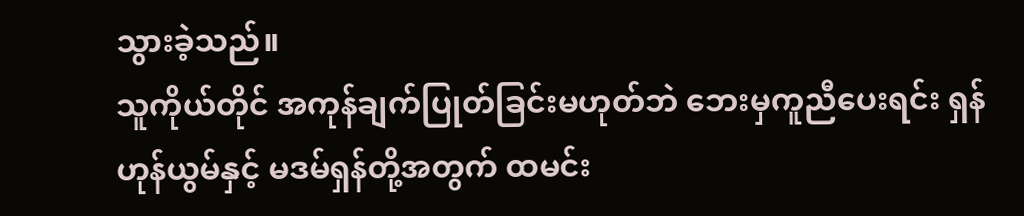သွားခဲ့သည်။
သူကိုယ်တိုင် အကုန်ချက်ပြုတ်ခြင်းမဟုတ်ဘဲ ဘေးမှကူညီပေးရင်း ရှန်ဟုန်ယွမ်နှင့် မဒမ်ရှန်တို့အတွက် ထမင်း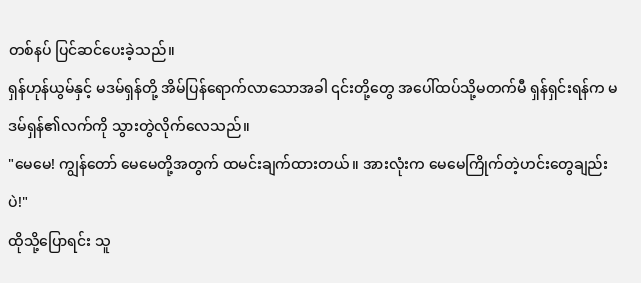တစ်နပ် ပြင်ဆင်ပေးခဲ့သည်။
ရှန်ဟုန်ယွမ်နှင့် မဒမ်ရှန်တို့ အိမ်ပြန်ရောက်လာသောအခါ ၎င်းတို့တွေ အပေါ်ထပ်သို့မတက်မီ ရှန်ရှင်းရန်က မဒမ်ရှန်၏လက်ကို သွားတွဲလိုက်လေသည်။
"မေမေ! ကျွန်တော် မေမေတို့အတွက် ထမင်းချက်ထားတယ်။ အားလုံးက မေမေကြိုက်တဲ့ဟင်းတွေချည်းပဲ!"
ထိုသို့ပြောရင်း သူ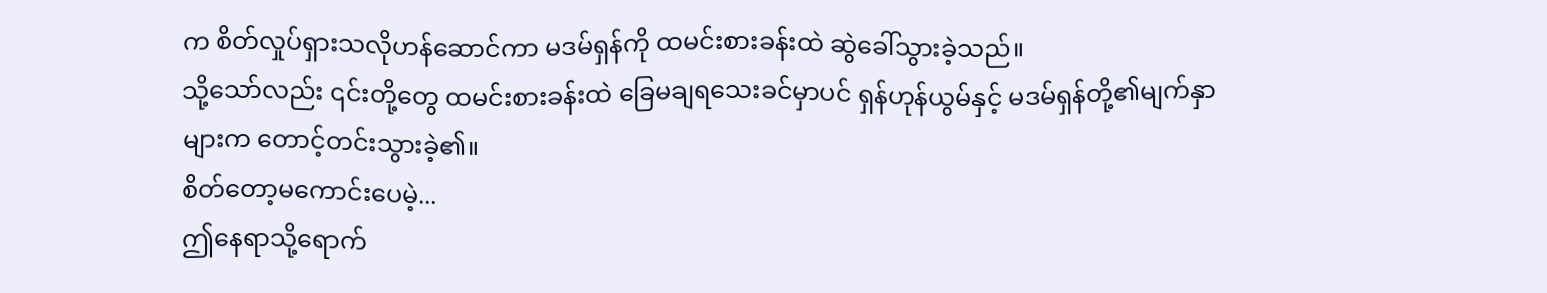က စိတ်လှုပ်ရှားသလိုဟန်ဆောင်ကာ မဒမ်ရှန်ကို ထမင်းစားခန်းထဲ ဆွဲခေါ်သွားခဲ့သည်။
သို့သော်လည်း ၎င်းတို့တွေ ထမင်းစားခန်းထဲ ခြေမချရသေးခင်မှာပင် ရှန်ဟုန်ယွမ်နှင့် မဒမ်ရှန်တို့၏မျက်နှာများက တောင့်တင်းသွားခဲ့၏။
စိတ်တော့မကောင်းပေမဲ့...
ဤနေရာသို့ရောက်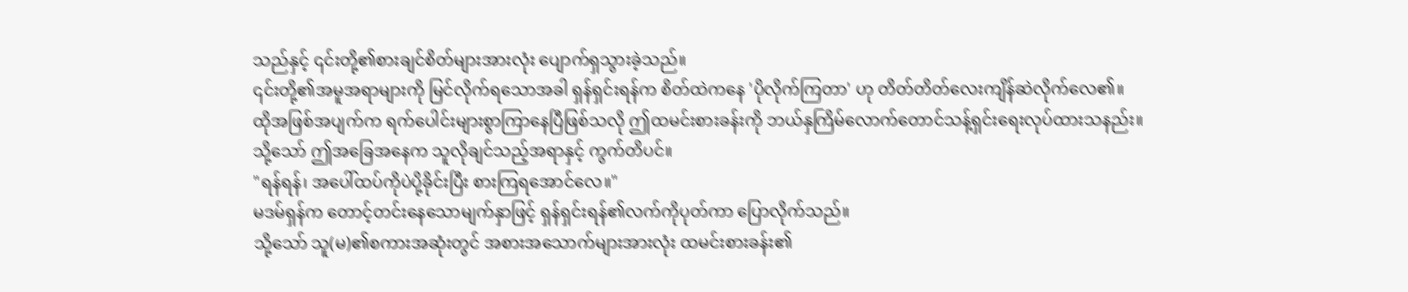သည်နှင့် ၎င်းတို့၏စားချင်စိတ်များအားလုံး ပျောက်ရှသွားခဲ့သည်။
၎င်းတို့၏အမူအရာများကို မြင်လိုက်ရသောအခါ ရှန်ရှင်းရန်က စိတ်ထဲကနေ 'ပိုလိုက်ကြတာ' ဟု တိတ်တိတ်လေးကျိန်ဆဲလိုက်လေ၏။
ထိုအဖြစ်အပျက်က ရက်ပေါင်းများစွာကြာနေပြီဖြစ်သလို ဤထမင်းစားခန်းကို ဘယ်နှကြိမ်လောက်တောင်သန့်ရှင်းရေးလုပ်ထားသနည်း။
သို့သော် ဤအခြေအနေက သူလိုချင်သည့်အရာနှင့် ကွက်တိပင်။
"ရန်ရန်၊ အပေါ်ထပ်ကိုပဲပို့ခိုင်းပြီး စားကြရအောင်လေ။"
မဒမ်ရှန်က တောင့်တင်းနေသောမျက်နှာဖြင့် ရှန်ရှင်းရန်၏လက်ကိုပုတ်ကာ ပြောလိုက်သည်။
သို့သော် သူ(မ)၏စကားအဆုံးတွင် အစားအသောက်များအားလုံး ထမင်းစားခန်း၏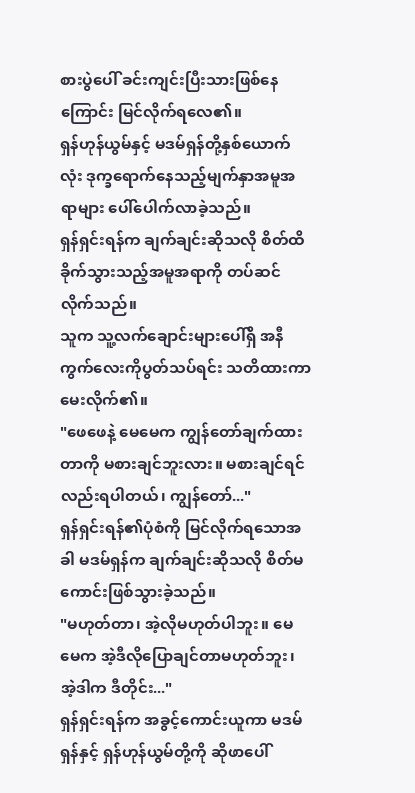စားပွဲပေါ် ခင်းကျင်းပြီးသားဖြစ်နေကြောင်း မြင်လိုက်ရလေ၏။
ရှန်ဟုန်ယွမ်နှင့် မဒမ်ရှန်တို့နှစ်ယောက်လုံး ဒုက္ခရောက်နေသည့်မျက်နှာအမူအရာများ ပေါ်ပေါက်လာခဲ့သည်။
ရှန်ရှင်းရန်က ချက်ချင်းဆိုသလို စိတ်ထိခိုက်သွားသည့်အမူအရာကို တပ်ဆင်လိုက်သည်။
သူက သူ့လက်ချောင်းများပေါ်ရှိ အနီကွက်လေးကိုပွတ်သပ်ရင်း သတိထားကာမေးလိုက်၏။
"ဖေဖေနဲ့ မေမေက ကျွန်တော်ချက်ထားတာကို မစားချင်ဘူးလား။ မစားချင်ရင်လည်းရပါတယ်၊ ကျွန်တော်..."
ရှန်ရှင်းရန်၏ပုံစံကို မြင်လိုက်ရသောအခါ မဒမ်ရှန်က ချက်ချင်းဆိုသလို စိတ်မကောင်းဖြစ်သွားခဲ့သည်။
"မဟုတ်တာ၊ အဲ့လိုမဟုတ်ပါဘူး။ မေမေက အဲ့ဒီလိုပြောချင်တာမဟုတ်ဘူး၊ အဲ့ဒါက ဒီတိုင်း..."
ရှန်ရှင်းရန်က အခွင့်ကောင်းယူကာ မဒမ်ရှန်နှင့် ရှန်ဟုန်ယွမ်တို့ကို ဆိုဖာပေါ်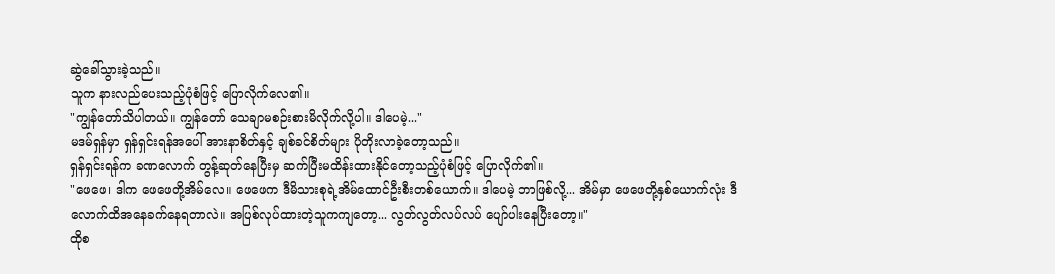ဆွဲခေါ်သွားခဲ့သည်။
သူက နားလည်ပေးသည့်ပုံစံဖြင့် ပြောလိုက်လေ၏။
"ကျွန်တော်သိပါတယ်။ ကျွန်တော် သေချာမစဉ်းစားမိလိုက်လို့ပါ။ ဒါပေမဲ့..."
မဒမ်ရှန်မှာ ရှန်ရှင်းရန်အပေါ် အားနာစိတ်နှင့် ချစ်ခင်စိတ်များ ပိုတိုးလာခဲ့တော့သည်။
ရှန်ရှင်းရန်က ခဏလောက် တွန့်ဆုတ်နေပြီးမှ ဆက်ပြီးမထိန်းထားနိုင်တော့သည့်ပုံစံဖြင့် ပြောလိုက်၏။
"ဖေဖေ၊ ဒါက ဖေဖေတို့အိမ်လေ။ ဖေဖေက ဒီမိသားစုရဲ့အိမ်ထောင်ဦးစီးတစ်ယောက်။ ဒါပေမဲ့ ဘာဖြစ်လို့... အိမ်မှာ ဖေဖေတို့နှစ်ယောက်လုံး ဒီလောက်ထိအနေခက်နေရတာလဲ။ အပြစ်လုပ်ထားတဲ့သူကကျတော့... လွတ်လွတ်လပ်လပ် ပျော်ပါးနေပြီးတော့။"
ထိုစ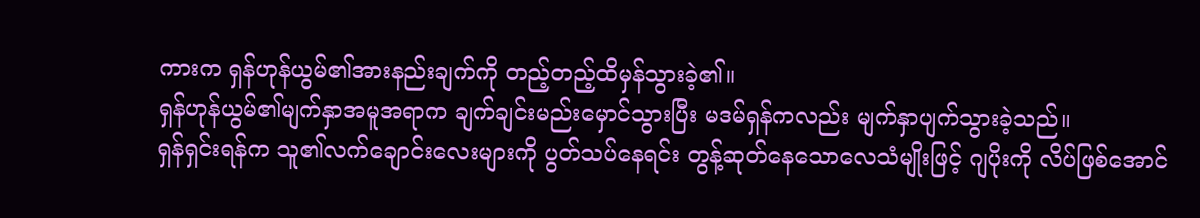ကားက ရှန်ဟုန်ယွမ်၏အားနည်းချက်ကို တည့်တည့်ထိမှန်သွားခဲ့၏။
ရှန်ဟုန်ယွမ်၏မျက်နှာအမူအရာက ချက်ချင်းမည်းမှောင်သွားပြီး မဒမ်ရှန်ကလည်း မျက်နှာပျက်သွားခဲ့သည်။
ရှန်ရှင်းရန်က သူ၏လက်ချောင်းလေးများကို ပွတ်သပ်နေရင်း တွန့်ဆုတ်နေသောလေသံမျိုးဖြင့် ဂျပိုးကို လိပ်ဖြစ်အောင်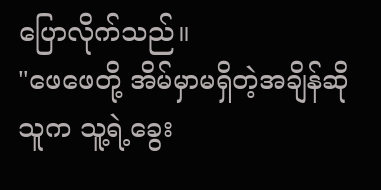ပြောလိုက်သည်။
"ဖေဖေတို့ အိမ်မှာမရှိတဲ့အချိန်ဆို သူက သူ့ရဲ့ခွေး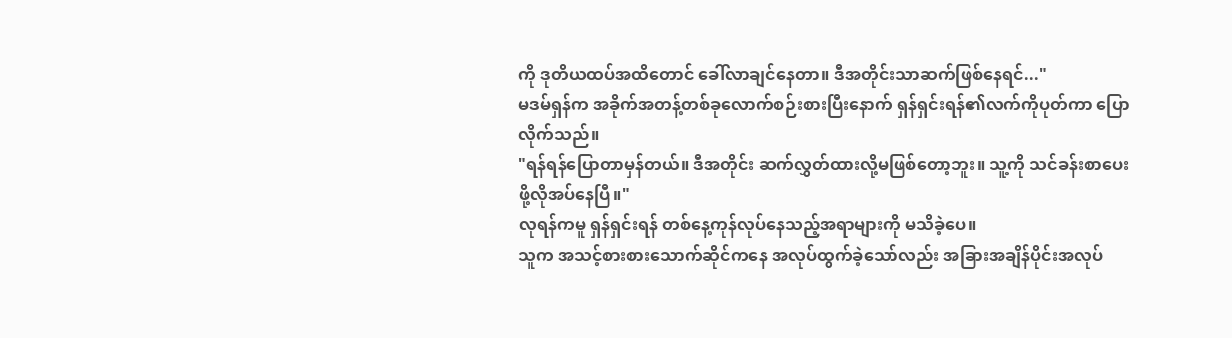ကို ဒုတိယထပ်အထိတောင် ခေါ်လာချင်နေတာ။ ဒီအတိုင်းသာဆက်ဖြစ်နေရင်..."
မဒမ်ရှန်က အခိုက်အတန့်တစ်ခုလောက်စဉ်းစားပြီးနောက် ရှန်ရှင်းရန်၏လက်ကိုပုတ်ကာ ပြောလိုက်သည်။
"ရန်ရန်ပြောတာမှန်တယ်။ ဒီအတိုင်း ဆက်လွှတ်ထားလို့မဖြစ်တော့ဘူး။ သူ့ကို သင်ခန်းစာပေးဖို့လိုအပ်နေပြီ။"
လုရန်ကမူ ရှန်ရှင်းရန် တစ်နေ့ကုန်လုပ်နေသည့်အရာများကို မသိခဲ့ပေ။
သူက အသင့်စားစားသောက်ဆိုင်ကနေ အလုပ်ထွက်ခဲ့သော်လည်း အခြားအချိန်ပိုင်းအလုပ်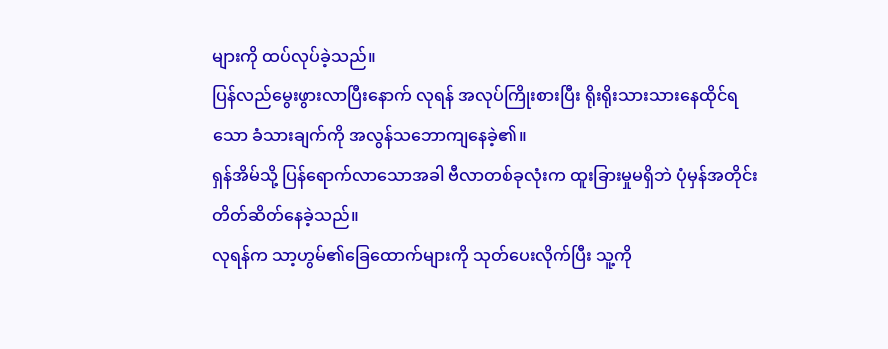များကို ထပ်လုပ်ခဲ့သည်။
ပြန်လည်မွေးဖွားလာပြီးနောက် လုရန် အလုပ်ကြိုးစားပြီး ရိုးရိုးသားသားနေထိုင်ရသော ခံသားချက်ကို အလွန်သဘောကျနေခဲ့၏။
ရှန်အိမ်သို့ ပြန်ရောက်လာသောအခါ ဗီလာတစ်ခုလုံးက ထူးခြားမှုမရှိဘဲ ပုံမှန်အတိုင်း တိတ်ဆိတ်နေခဲ့သည်။
လုရန်က သာ့ဟွမ်၏ခြေထောက်များကို သုတ်ပေးလိုက်ပြီး သူ့ကို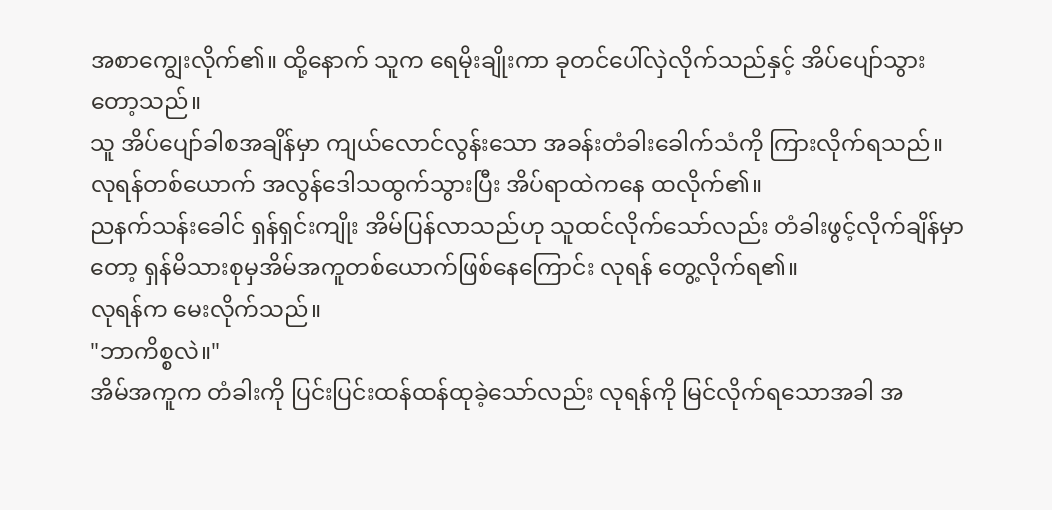အစာကျွေးလိုက်၏။ ထို့နောက် သူက ရေမိုးချိုးကာ ခုတင်ပေါ်လှဲလိုက်သည်နှင့် အိပ်ပျော်သွားတော့သည်။
သူ အိပ်ပျော်ခါစအချိန်မှာ ကျယ်လောင်လွန်းသော အခန်းတံခါးခေါက်သံကို ကြားလိုက်ရသည်။
လုရန်တစ်ယောက် အလွန်ဒေါသထွက်သွားပြီး အိပ်ရာထဲကနေ ထလိုက်၏။
ညနက်သန်းခေါင် ရှန်ရှင်းကျိုး အိမ်ပြန်လာသည်ဟု သူထင်လိုက်သော်လည်း တံခါးဖွင့်လိုက်ချိန်မှာတော့ ရှန်မိသားစုမှအိမ်အကူတစ်ယောက်ဖြစ်နေကြောင်း လုရန် တွေ့လိုက်ရ၏။
လုရန်က မေးလိုက်သည်။
"ဘာကိစ္စလဲ။"
အိမ်အကူက တံခါးကို ပြင်းပြင်းထန်ထန်ထုခဲ့သော်လည်း လုရန်ကို မြင်လိုက်ရသောအခါ အ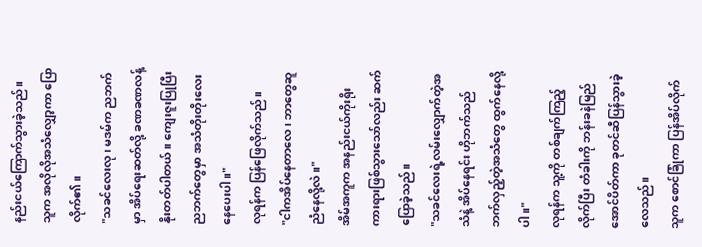နည်းငယ်ကြောက်သွားခဲ့သည်။
သူက အလိုလိုအသံလျှော့ကာ ပြောလိုက်၏။
"သခင်လေးလု၊ မဒမ်က ညဘက်မှာ အိပ်ရေးဆတ်လို့ ခဏခဏလန့်နိုးတတ်ပါတယ်။ ကျေးဇူးပြုပြီး ညဘက်တွေမှာ အသံတိုးတိုးလေးနေပေးပါ။"
လုရန်က ပြန်ဖြေလိုက်သည်။
"ငါကအိပ်နေတာလေ၊ ဘာတွေဆူညံနေလို့လဲ။"
အိမ်အကူက အနည်းငယ်ကိုးရိုးကားရားဖြစ်သွားသော်လည်း ဆက်ပြောခဲ့သည်။
"သခင်လေးရဲ့လမ်းလျှောက်တဲ့အသံနဲ့ အိပ်နေရင်း ဟိုဘက်သည်ဘက်လှည့်တဲ့အသံတွေ ထွက်နေလို့ပါ။"
လုရန်က သူ့ကို တစ်ချက်ကြည့်လိုက်ပြီး တံခါးကို ဘန်းခနဲမြည်အောင်ပိတ်ကာ ခုတင်ဆီပြန်သွားခဲ့လေသည်။
သူက စောင်ခြုံကာ ပြန်အိပ်လိုက်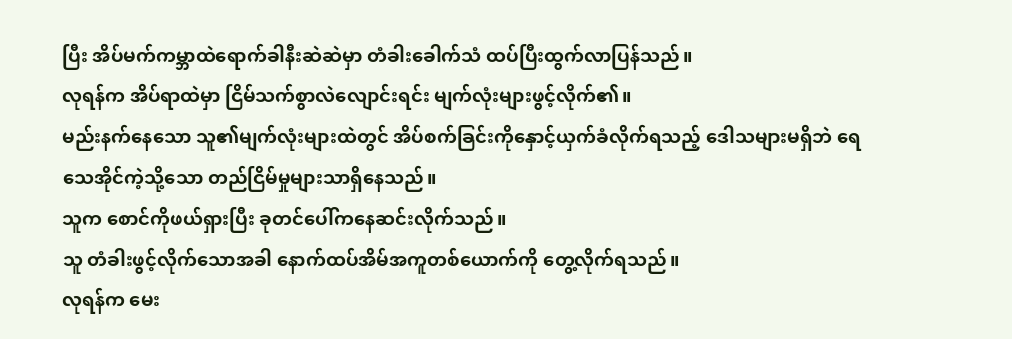ပြီး အိပ်မက်ကမ္ဘာထဲရောက်ခါနီးဆဲဆဲမှာ တံခါးခေါက်သံ ထပ်ပြီးထွက်လာပြန်သည်။
လုရန်က အိပ်ရာထဲမှာ ငြိမ်သက်စွာလဲလျောင်းရင်း မျက်လုံးများဖွင့်လိုက်၏။
မည်းနက်နေသော သူ၏မျက်လုံးများထဲတွင် အိပ်စက်ခြင်းကိုနှောင့်ယှက်ခံလိုက်ရသည့် ဒေါသများမရှိဘဲ ရေသေအိုင်ကဲ့သို့သော တည်ငြိမ်မှုများသာရှိနေသည်။
သူက စောင်ကိုဖယ်ရှားပြီး ခုတင်ပေါ်ကနေဆင်းလိုက်သည်။
သူ တံခါးဖွင့်လိုက်သောအခါ နောက်ထပ်အိမ်အကူတစ်ယောက်ကို တွေ့လိုက်ရသည်။
လုရန်က မေး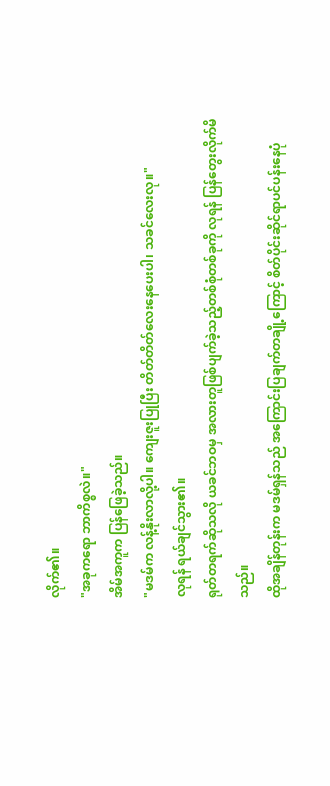လိုက်၏။
"အခုကရော ဘာကိစ္စလဲ။"
အိမ်အကူက ပြန်ဖြေခဲ့သည်။
"မဒမ်က လန့်နိုးလာလို့ပါ။ ကျေးဇူးပြုပြီး တိတ်တိတ်လေးနေပေးပါ၊ သခင်လေးလု။"
လုရန် ရယ်ချင်သွား၏။
ရုတ်တရက်ဆိုသလို ယခင်ဘဝမှ အလားတူဖြစ်ပျက်ခဲ့သည့်တစ်စုံတစ်ခုကို လုရန် ပြန်တွေးလိုက်မိသည်။
ထိုအချိန်တုန်းက မဒမ်ရှန်သည် အကြောင်းပြချက်တချို့ကြောင့် စိတ်ပိုင်းဆိုင်ရာပင်ပန်းနေပုံ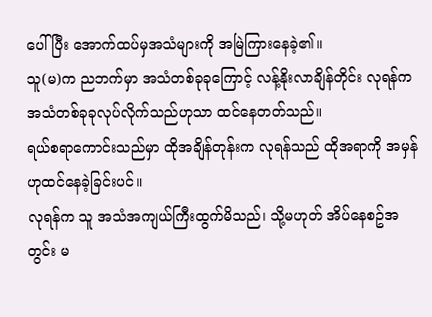ပေါ်ပြီး အောက်ထပ်မှအသံများကို အမြဲကြားနေခဲ့၏။
သူ(မ)က ညဘက်မှာ အသံတစ်ခုခုကြောင့် လန့်နိုးလာချိန်တိုင်း လုရန်က အသံတစ်ခုခုလုပ်လိုက်သည်ဟုသာ ထင်နေတတ်သည်။
ရယ်စရာကောင်းသည်မှာ ထိုအချိန်တုန်းက လုရန်သည် ထိုအရာကို အမှန်ဟုထင်နေခဲ့ခြင်းပင်။
လုရန်က သူ အသံအကျယ်ကြီးထွက်မိသည်၊ သို့မဟုတ် အိပ်နေစဥ်အတွင်း မ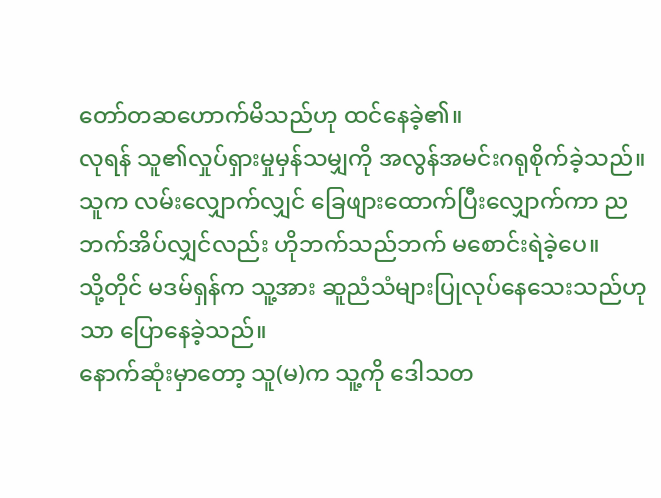တော်တဆဟောက်မိသည်ဟု ထင်နေခဲ့၏။
လုရန် သူ၏လှုပ်ရှားမှုမှန်သမျှကို အလွန်အမင်းဂရုစိုက်ခဲ့သည်။
သူက လမ်းလျှောက်လျှင် ခြေဖျားထောက်ပြီးလျှောက်ကာ ညဘက်အိပ်လျှင်လည်း ဟိုဘက်သည်ဘက် မစောင်းရဲခဲ့ပေ။
သို့တိုင် မဒမ်ရှန်က သူ့အား ဆူညံသံများပြုလုပ်နေသေးသည်ဟုသာ ပြောနေခဲ့သည်။
နောက်ဆုံးမှာတော့ သူ(မ)က သူ့ကို ဒေါသတ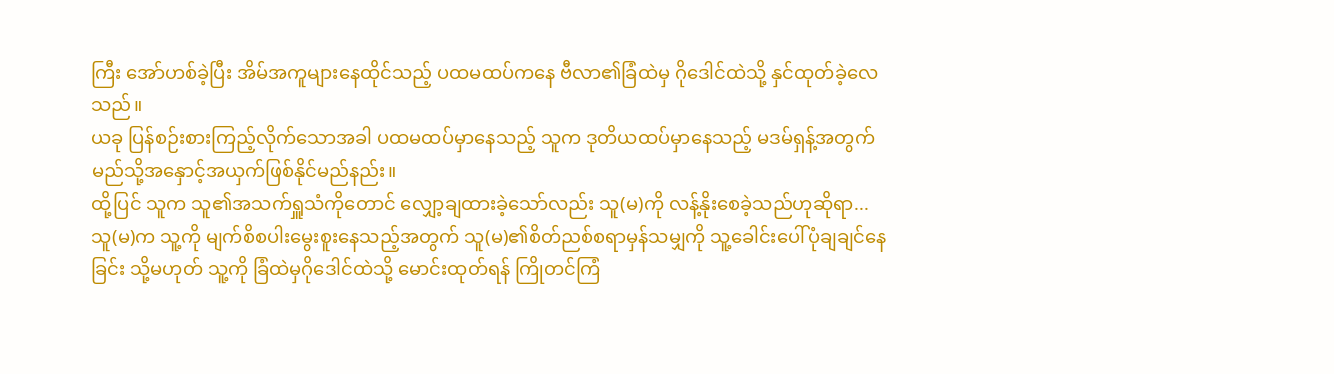ကြီး အော်ဟစ်ခဲ့ပြီး အိမ်အကူများနေထိုင်သည့် ပထမထပ်ကနေ ဗီလာ၏ခြံထဲမှ ဂိုဒေါင်ထဲသို့ နှင်ထုတ်ခဲ့လေသည်။
ယခု ပြန်စဉ်းစားကြည့်လိုက်သောအခါ ပထမထပ်မှာနေသည့် သူက ဒုတိယထပ်မှာနေသည့် မဒမ်ရှန့်အတွက် မည်သို့အနှောင့်အယှက်ဖြစ်နိုင်မည်နည်း။
ထို့ပြင် သူက သူ၏အသက်ရှူသံကိုတောင် လျှော့ချထားခဲ့သော်လည်း သူ(မ)ကို လန့်နိုးစေခဲ့သည်ဟုဆိုရာ...
သူ(မ)က သူ့ကို မျက်စိစပါးမွေးစူးနေသည့်အတွက် သူ(မ)၏စိတ်ညစ်စရာမှန်သမျှကို သူ့ခေါင်းပေါ်ပုံချချင်နေခြင်း သို့မဟုတ် သူ့ကို ခြံထဲမှဂိုဒေါင်ထဲသို့ မောင်းထုတ်ရန် ကြိုတင်ကြံ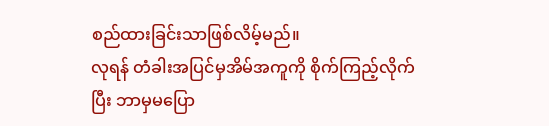စည်ထားခြင်းသာဖြစ်လိမ့်မည်။
လုရန် တံခါးအပြင်မှအိမ်အကူကို စိုက်ကြည့်လိုက်ပြီး ဘာမှမပြော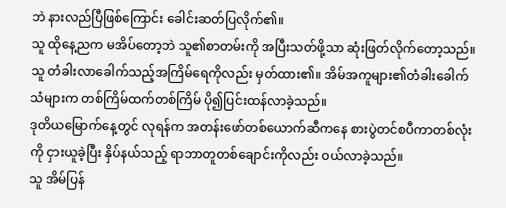ဘဲ နားလည်ပြီဖြစ်ကြောင်း ခေါင်းဆတ်ပြလိုက်၏။
သူ ထိုနေ့ညက မအိပ်တော့ဘဲ သူ၏စာတမ်းကို အပြီးသတ်ဖို့သာ ဆုံးဖြတ်လိုက်တော့သည်။
သူ တံခါးလာခေါက်သည့်အကြိမ်ရေကိုလည်း မှတ်ထား၏။ အိမ်အကူများ၏တံခါးခေါက်သံများက တစ်ကြိမ်ထက်တစ်ကြိမ် ပို၍ပြင်းထန်လာခဲ့သည်။
ဒုတိယမြောက်နေ့တွင် လုရန်က အတန်းဖော်တစ်ယောက်ဆီကနေ စားပွဲတင်စပီကာတစ်လုံးကို ငှားယူခဲ့ပြီး နှိပ်နယ်သည့် ရာဘာတူတစ်ချောင်းကိုလည်း ဝယ်လာခဲ့သည်။
သူ အိမ်ပြန်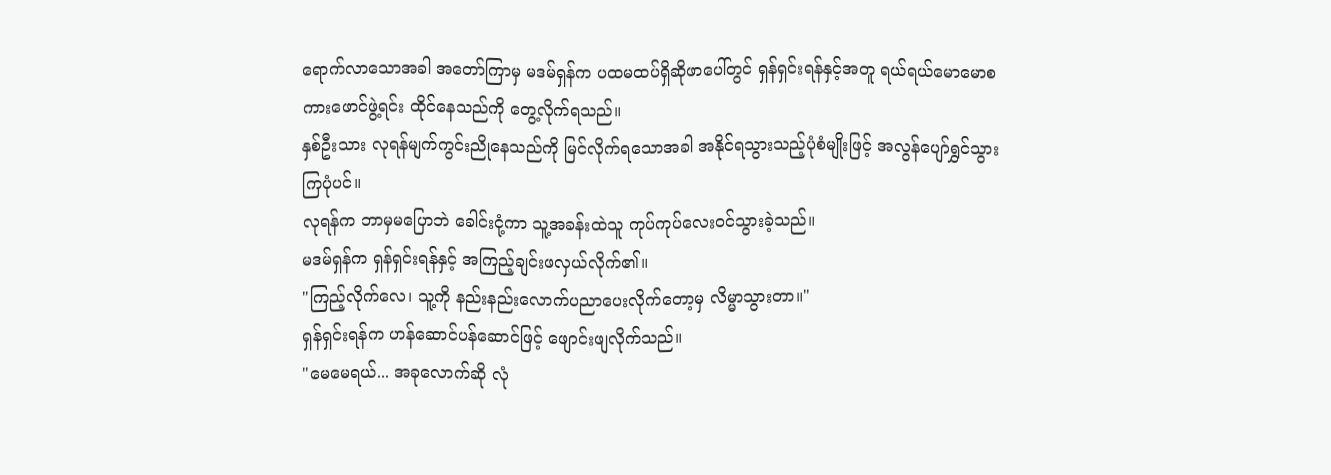ရောက်လာသောအခါ အတော်ကြာမှ မဒမ်ရှန်က ပထမထပ်ရှိဆိုဖာပေါ်တွင် ရှန်ရှင်းရန်နှင့်အတူ ရယ်ရယ်မောမောစကားဖောင်ဖွဲ့ရင်း ထိုင်နေသည်ကို တွေ့လိုက်ရသည်။
နှစ်ဦးသား လုရန်မျက်ကွင်းညိုနေသည်ကို မြင်လိုက်ရသောအခါ အနိုင်ရသွားသည့်ပုံစံမျိုးဖြင့် အလွန်ပျော်ရွှင်သွားကြပုံပင်။
လုရန်က ဘာမှမပြောဘဲ ခေါင်းငုံ့ကာ သူ့အခန်းထဲသူ ကုပ်ကုပ်လေးဝင်သွားခဲ့သည်။
မဒမ်ရှန်က ရှန်ရှင်းရန်နှင့် အကြည့်ချင်းဖလှယ်လိုက်၏။
"ကြည့်လိုက်လေ၊ သူ့ကို နည်းနည်းလောက်ပညာပေးလိုက်တော့မှ လိမ္မာသွားတာ။"
ရှန်ရှင်းရန်က ဟန်ဆောင်ပန်ဆောင်ဖြင့် ဖျောင်းဖျလိုက်သည်။
"မေမေရယ်... အခုလောက်ဆို လုံ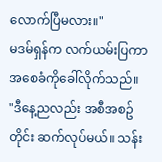လောက်ပြီမလား။"
မဒမ်ရှန်က လက်ယမ်းပြကာ အစေခံကိုခေါ်လိုက်သည်။
"ဒီနေ့ညလည်း အစီအစဥ်တိုင်း ဆက်လုပ်မယ်။ သန်း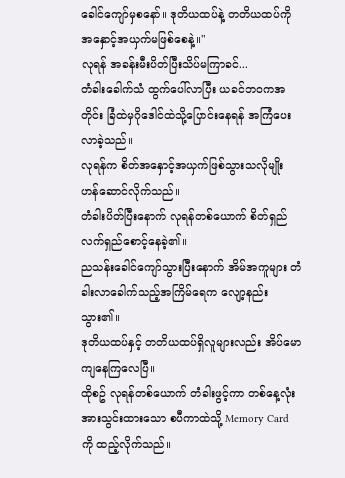ခေါင်ကျော်မှစနော်။ ဒုတိယထပ်နဲ့ တတိယထပ်ကို အနှောင့်အယှက်မဖြစ်စေနဲ့။"
လုရန် အခန်းမီးပိတ်ပြီးသိပ်မကြာခင်...
တံခါးခေါက်သံ ထွက်ပေါ်လာပြီး ယခင်ဘဝကအတိုင်း ခြံထဲမှဂိုဒေါင်ထဲသို့ပြောင်းနေရန် အကြံပေးလာခဲ့သည်။
လုရန်က စိတ်အနှောင့်အယှက်ဖြစ်သွားသလိုမျိုး ဟန်ဆောင်လိုက်သည်။
တံခါးပိတ်ပြီးနောက် လုရန်တစ်ယောက် စိတ်ရှည်လက်ရှည်စောင့်နေခဲ့၏။
ညသန်းခေါင်ကျော်သွားပြီးနောက် အိမ်အကူများ တံခါးလာခေါက်သည့်အကြိမ်ရေက လျော့နည်းသွား၏။
ဒုတိယထပ်နှင့် တတိယထပ်ရှိလူများလည်း အိပ်မောကျနေကြလေပြီ။
ထိုစဥ် လုရန်တစ်ယောက် တံခါးဖွင့်ကာ တစ်နေ့လုံးအားသွင်းထားသော စပီကာထဲသို့ Memory Card ကို ထည့်လိုက်သည်။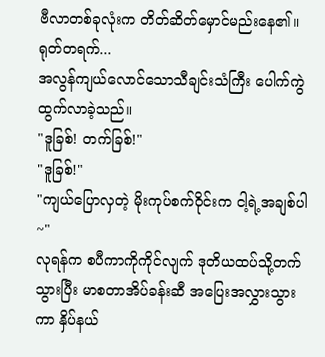ဗီလာတစ်ခုလုံးက တိတ်ဆိတ်မှောင်မည်းနေ၏။
ရုတ်တရက်...
အလွန်ကျယ်လောင်သောသီချင်းသံကြီး ပေါက်ကွဲထွက်လာခဲ့သည်။
"ဒူခြစ်! တက်ခြစ်!"
"ဒူခြစ်!"
"ကျယ်ပြောလှတဲ့ မိုးကုပ်စက်ဝိုင်းက ငါ့ရဲ့အချစ်ပါ~"
လုရန်က စပီကာကိုကိုင်လျက် ဒုတိယထပ်သို့တက်သွားပြီး မာစတာအိပ်ခန်းဆီ အပြေးအလွှားသွားကာ နှိပ်နယ်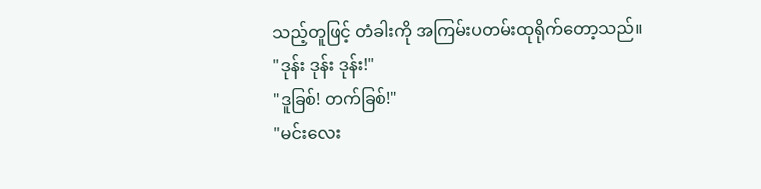သည့်တူဖြင့် တံခါးကို အကြမ်းပတမ်းထုရိုက်တော့သည်။
"ဒုန်း ဒုန်း ဒုန်း!"
"ဒူခြစ်! တက်ခြစ်!"
"မင်းလေး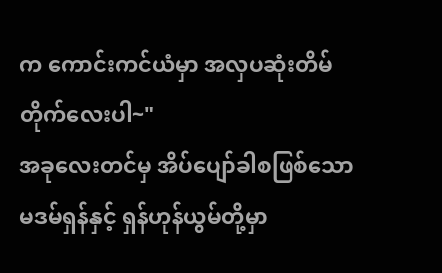က ကောင်းကင်ယံမှာ အလှပဆုံးတိမ်တိုက်လေးပါ~"
အခုလေးတင်မှ အိပ်ပျော်ခါစဖြစ်သော မဒမ်ရှန်နှင့် ရှန်ဟုန်ယွမ်တို့မှာ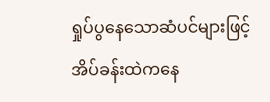ရှုပ်ပွနေသောဆံပင်များဖြင့် အိပ်ခန်းထဲကနေ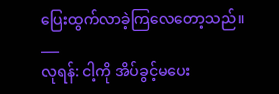ပြေးထွက်လာခဲ့ကြလေတော့သည်။
___
လုရန်: ငါ့ကို အိပ်ခွင့်မပေး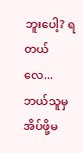ဘူးပေါ့? ရတယ်လေ... ဘယ်သူမှအိပ်ဖို့မ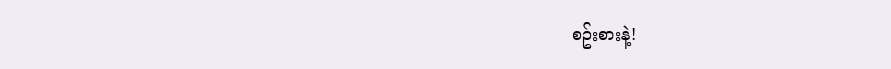စဥ်းစားနဲ့!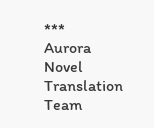***
Aurora Novel Translation Team